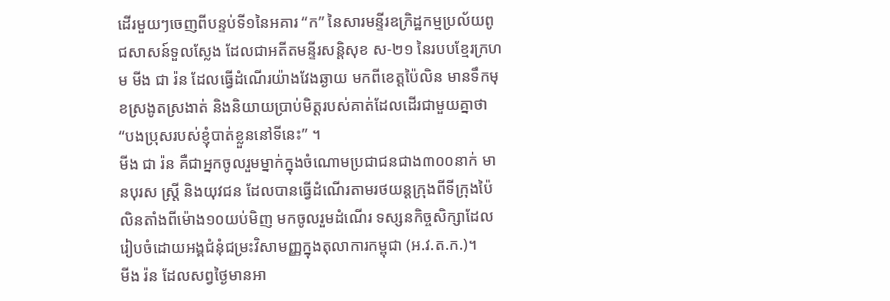ដើរមួយៗចេញពីបន្ទប់ទី១នៃអគារ “ក” នៃសារមន្ទីរឧក្រិដ្ឋកម្មប្រល័យពូជសាសន៍ទួលស្លែង ដែលជាអតីតមន្ទីរសន្តិសុខ ស-២១ នៃរបបខ្មែរក្រហម មីង ជា រ៉ន ដែលធ្វើដំណើរយ៉ាងវែងឆ្ងាយ មកពីខេត្តប៉ៃលិន មានទឹកមុខស្រងូតស្រងាត់ និងនិយាយប្រាប់មិត្តរបស់គាត់ដែលដើរជាមួយគ្នាថា “បងប្រុសរបស់ខ្ញុំបាត់ខ្លួននៅទីនេះ” ។
មីង ជា រ៉ន គឺជាអ្នកចូលរួមម្នាក់ក្នុងចំណោមប្រជាជនជាង៣០០នាក់ មានបុរស ស្ត្រី និងយុវជន ដែលបានធ្វើដំណើរតាមរថយន្តក្រុងពីទីក្រុងប៉ៃលិនតាំងពីម៉ោង១០យប់មិញ មកចូលរួមដំណើរ ទស្សនកិច្ចសិក្សាដែលរៀបចំដោយអង្គជំនុំជម្រះវិសាមញ្ញក្នុងតុលាការកម្ពុជា (អ.វ.ត.ក.)។
មីង រ៉ន ដែលសព្វថ្ងៃមានអា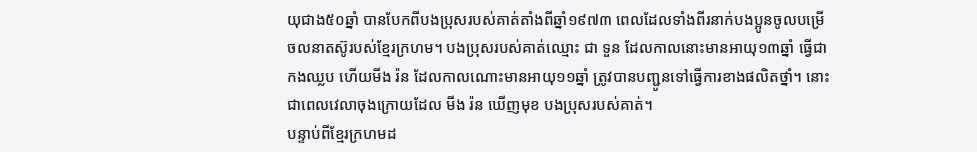យុជាង៥០ឆ្នាំ បានបែកពីបងប្រុសរបស់គាត់តាំងពីឆ្នាំ១៩៧៣ ពេលដែលទាំងពីរនាក់បងប្អូនចូលបម្រើចលនាតស៊ូរបស់ខ្មែរក្រហម។ បងប្រុសរបស់គាត់ឈ្មោះ ជា ទួន ដែលកាលនោះមានអាយុ១៣ឆ្នាំ ធ្វើជាកងឈ្លប ហើយមីង រ៉ន ដែលកាលណោះមានអាយុ១១ឆ្នាំ ត្រូវបានបញ្ជូនទៅធ្វើការខាងផលិតថ្នាំ។ នោះជាពេលវេលាចុងក្រោយដែល មីង រ៉ន ឃើញមុខ បងប្រុសរបស់គាត់។
បន្ទាប់ពីខ្មែរក្រហមដ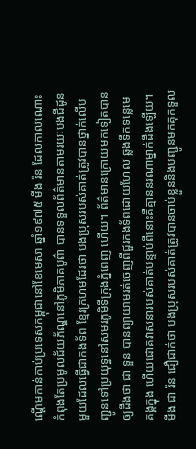ណ្តើមកាន់កាប់ប្រទេសកម្ពុជានៅខែមេសា ឆ្នាំ១៩៧៥ មីង រ៉ន ដែលកាលណោះ កំពុងតែប្រមូលជ័យភ័ណ្ឌនៅភូមិភាគបូព៌ា បានទទួលព័ត៌មានតាមរយៈបងជីដូនមួយដែលធ្វើជាកងទ័ព ខ្មែរក្រហមដែរថា បងប្រុសរបស់គាត់ត្រូវបានថ្នាក់លើបញ្ជូនទៅប្រយុទ្ធនៅសមរភូមិទីក្រុងភ្នំពេញ ហើយ។ ព័ត៌មានក្រោយមកទៀតបានឲ្យដឹងថា ជា ទួន បានព្យាយាមរត់ចេញពីជួរកងទ័ពដោយហែល ឆ្លងទឹកទន្លេមេគង្គក្នុង ហើយជោគវាសនារបស់គាត់បន្ទាប់ពីនោះគឺគ្មាននរណាម្នាក់ដឹងឡើយ។
មីង ជា រ៉ន ជឿជាក់ថា បងប្រុសរបស់គាត់ត្រូវបានចាប់ខ្លួននិងបញ្ជូនមកគុកទួល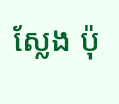ស្លែង ប៉ុ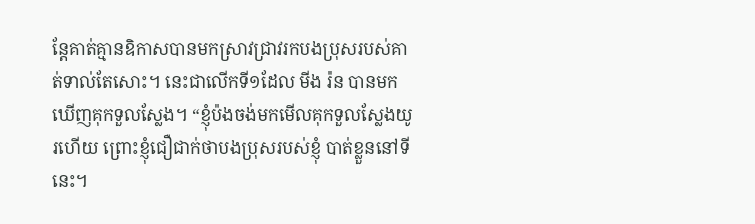ន្តែគាត់គ្មានឧិកាសបានមកស្រាវជ្រាវរកបងប្រុសរបស់គាត់ទាល់តែសោះ។ នេះជាលើកទី១ដែល មីង រ៉ន បានមក ឃើញគុកទួលស្លែង។ “ខ្ញុំប៉ងចង់មកមើលគុកទួលស្លែងយូរហើយ ព្រោះខ្ញុំជឿជាក់ថាបងប្រុសរបស់ខ្ញុំ បាត់ខ្លួននៅទីនេះ។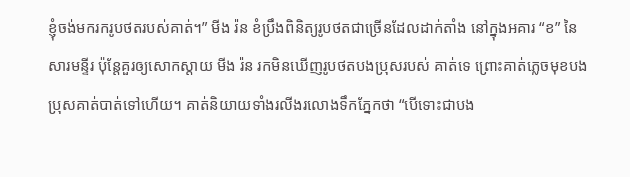ខ្ញុំចង់មករករូបថតរបស់គាត់។” មីង រ៉ន ខំប្រឹងពិនិត្យរូបថតជាច្រើនដែលដាក់តាំង នៅក្នុងអគារ “ខ” នៃសារមន្ទីរ ប៉ុន្តែគួរឲ្យសោកស្តាយ មីង រ៉ន រកមិនឃើញរូបថតបងប្រុសរបស់ គាត់ទេ ព្រោះគាត់ភ្លេចមុខបងប្រុសគាត់បាត់ទៅហើយ។ គាត់និយាយទាំងរលីងរលោងទឹកភ្នែកថា “បើទោះជាបង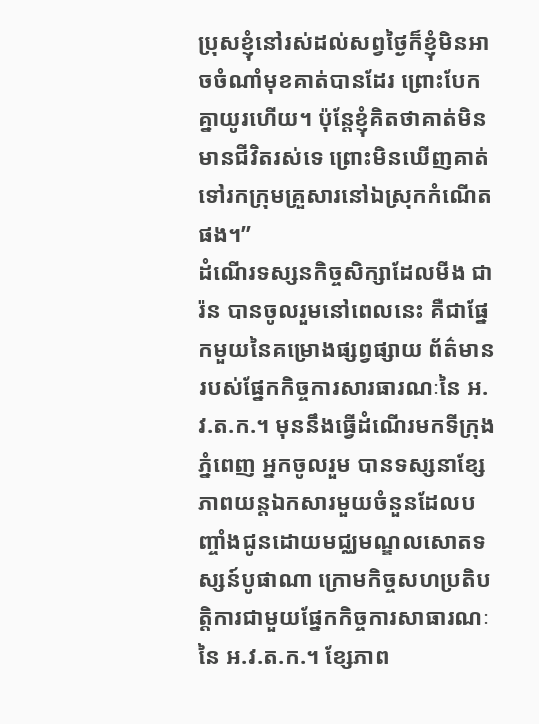ប្រុសខ្ញុំនៅរស់ដល់សព្វថ្ងៃក៏ខ្ញុំមិនអាចចំណាំមុខគាត់បានដែរ ព្រោះបែកគ្នាយូរហើយ។ ប៉ុន្តែខ្ញុំគិតថាគាត់មិនមានជីវិតរស់ទេ ព្រោះមិនឃើញគាត់ទៅរកក្រុមគ្រួសារនៅឯស្រុកកំណើតផង។”
ដំណើរទស្សនកិច្ចសិក្សាដែលមីង ជា រ៉ន បានចូលរួមនៅពេលនេះ គឺជាផ្នែកមួយនៃគម្រោងផ្សព្វផ្សាយ ព័ត៌មានរបស់ផ្នែកកិច្ចការសារធារណៈនៃ អ.វ.ត.ក.។ មុននឹងធ្វើដំណើរមកទីក្រុងភ្នំពេញ អ្នកចូលរួម បានទស្សនាខ្សែភាពយន្តឯកសារមួយចំនួនដែលបញ្ចាំងជូនដោយមជ្ឈមណ្ឌលសោតទស្សន៍បូផាណា ក្រោមកិច្ចសហប្រតិបត្តិការជាមួយផ្នែកកិច្ចការសាធារណៈនៃ អ.វ.ត.ក.។ ខ្សែភាព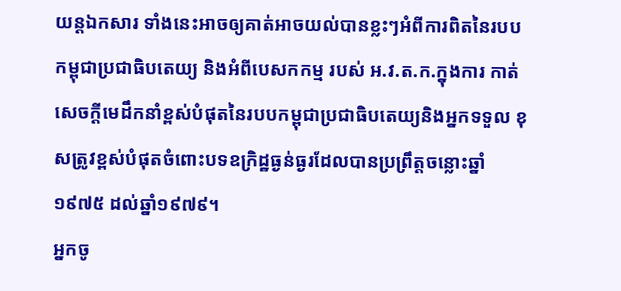យន្តឯកសារ ទាំងនេះអាចឲ្យគាត់អាចយល់បានខ្លះៗអំពីការពិតនៃរបបកម្ពុជាប្រជាធិបតេយ្យ និងអំពីបេសកកម្ម របស់ អ.វ.ត.ក.ក្នុងការ កាត់សេចក្តីមេដឹកនាំខ្ពស់បំផុតនៃរបបកម្ពុជាប្រជាធិបតេយ្យនិងអ្នកទទួល ខុសត្រូវខ្ពស់បំផុតចំពោះបទឧក្រិដ្ឋធ្ងន់ធ្ងរដែលបានប្រព្រឹត្តចន្លោះឆ្នាំ១៩៧៥ ដល់ឆ្នាំ១៩៧៩។
អ្នកចូ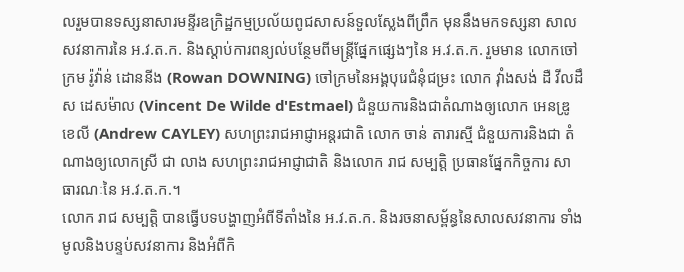លរួមបានទស្សនាសារមន្ទីរឧក្រិដ្ឋកម្មប្រល័យពូជសាសន៍ទួលស្លែងពីព្រឹក មុននឹងមកទស្សនា សាលសវនាការនៃ អ.វ.ត.ក. និងស្តាប់ការពន្យល់បន្ថែមពីមន្ត្រីផ្នែកផ្សេងៗនៃ អ.វ.ត.ក. រួមមាន លោកចៅក្រម រ៉ូវ៉ាន់ ដោននីង (Rowan DOWNING) ចៅក្រមនៃអង្គបុរេជំនុំជម្រះ លោក វ៉ាំងសង់ ដឺ វីលដឹស ដេសម៉ាល (Vincent De Wilde d'Estmael) ជំនួយការនិងជាតំណាងឲ្យលោក អេនឌ្រូ ខេលី (Andrew CAYLEY) សហព្រះរាជអាជ្ញាអន្តរជាតិ លោក ចាន់ តារារស្មី ជំនួយការនិងជា តំណាងឲ្យលោកស្រី ជា លាង សហព្រះរាជអាជ្ញាជាតិ និងលោក រាជ សម្បត្តិ ប្រធានផ្នែកកិច្ចការ សាធារណៈនៃ អ.វ.ត.ក.។
លោក រាជ សម្បត្តិ បានធ្វើបទបង្ហាញអំពីទីតាំងនៃ អ.វ.ត.ក. និងរចនាសម្ព័ន្ធនៃសាលសវនាការ ទាំងមូលនិងបន្ទប់សវនាការ និងអំពីកិ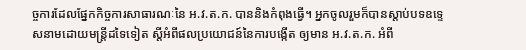ច្ចការដែលផ្នែកកិច្ចការសាធារណៈនៃ អ.វ.ត.ក. បាននិងកំពុងធ្វើ។ អ្នកចូលរួមក៏បានស្តាប់បទឧទ្ទេសនាមដោយមន្ត្រីដទៃទៀត ស្តីអំពីផលប្រយោជន៍នៃការបង្កើត ឲ្យមាន អ.វ.ត.ក. អំពី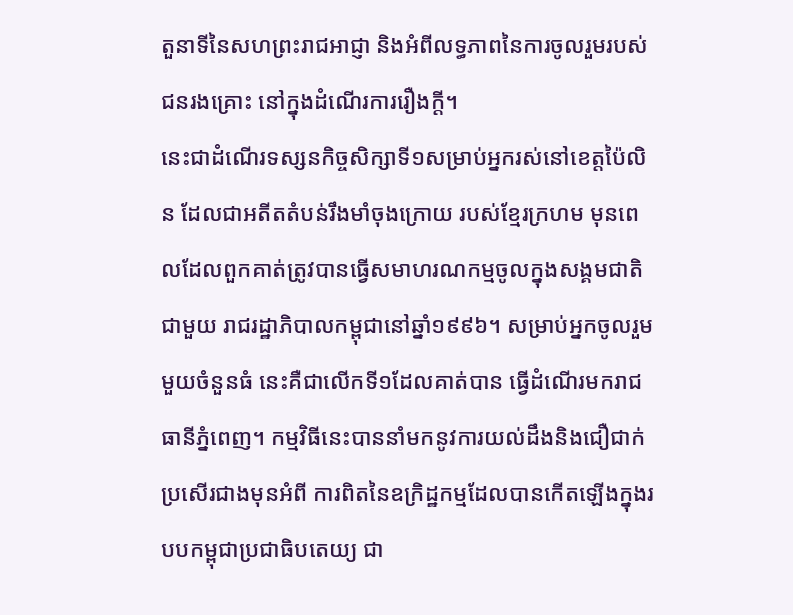តួនាទីនៃសហព្រះរាជអាជ្ញា និងអំពីលទ្ធភាពនៃការចូលរួមរបស់ជនរងគ្រោះ នៅក្នុងដំណើរការរឿងក្តី។
នេះជាដំណើរទស្សនកិច្ចសិក្សាទី១សម្រាប់អ្នករស់នៅខេត្តប៉ៃលិន ដែលជាអតីតតំបន់រឹងមាំចុងក្រោយ របស់ខ្មែរក្រហម មុនពេលដែលពួកគាត់ត្រូវបានធ្វើសមាហរណកម្មចូលក្នុងសង្គមជាតិជាមួយ រាជរដ្ឋាភិបាលកម្ពុជានៅឆ្នាំ១៩៩៦។ សម្រាប់អ្នកចូលរួមមួយចំនួនធំ នេះគឺជាលើកទី១ដែលគាត់បាន ធ្វើដំណើរមករាជធានីភ្នំពេញ។ កម្មវិធីនេះបាននាំមកនូវការយល់ដឹងនិងជឿជាក់ប្រសើរជាងមុនអំពី ការពិតនៃឧក្រិដ្ឋកម្មដែលបានកើតឡើងក្នុងរបបកម្ពុជាប្រជាធិបតេយ្យ ជា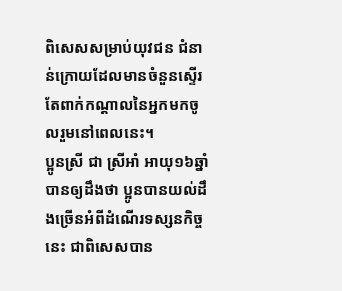ពិសេសសម្រាប់យុវជន ជំនាន់ក្រោយដែលមានចំនួនស្ទើរតែពាក់កណ្តាលនៃអ្នកមកចូលរួមនៅពេលនេះ។
ប្អូនស្រី ជា ស្រីអាំ អាយុ១៦ឆ្នាំ បានឲ្យដឹងថា ប្អូនបានយល់ដឹងច្រើនអំពីដំណើរទស្សនកិច្ចនេះ ជាពិសេសបាន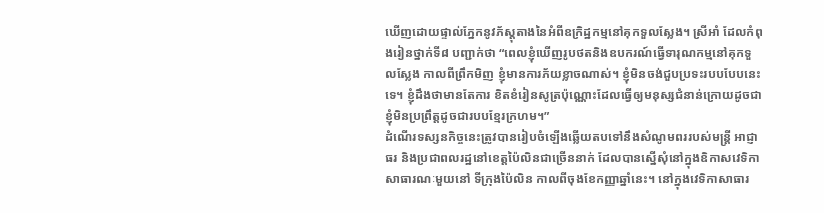ឃើញដោយផ្ទាល់ភ្នែកនូវភ័ស្តុតាងនៃអំពីឧក្រិដ្ឋកម្មនៅគុកទួលស្លែង។ ស្រីអាំ ដែលកំពុងរៀនថ្នាក់ទី៨ បញ្ជាក់ថា “ពេលខ្ញុំឃើញរូបថតនិងឧបករណ៍ធ្វើទារុណកម្មនៅគុកទួលស្លែង កាលពីព្រឹកមិញ ខ្ញុំមានការភ័យខ្លាចណាស់។ ខ្ញុំមិនចង់ជួបប្រទះរបបបែបនេះទេ។ ខ្ញុំដឹងថាមានតែការ ខិតខំរៀនសូត្រប៉ុណ្ណោះដែលធ្វើឲ្យមនុស្សជំនាន់ក្រោយដូចជាខ្ញុំមិនប្រព្រឹត្តដូចជារបបខ្មែរក្រហម។”
ដំណើរទស្សនកិច្ចនេះត្រូវបានរៀបចំឡើងឆ្លើយតបទៅនឹងសំណូមពររបស់មន្ត្រី អាជ្ញាធរ និងប្រជាពលរដ្ឋនៅខេត្តប៉ៃលិនជាច្រើននាក់ ដែលបានស្នើសុំនៅក្នុងឧិកាសវេទិកាសាធារណៈមួយនៅ ទីក្រុងប៉ៃលិន កាលពីចុងខែកញ្ញាឆ្នាំនេះ។ នៅក្នុងវេទិកាសាធារ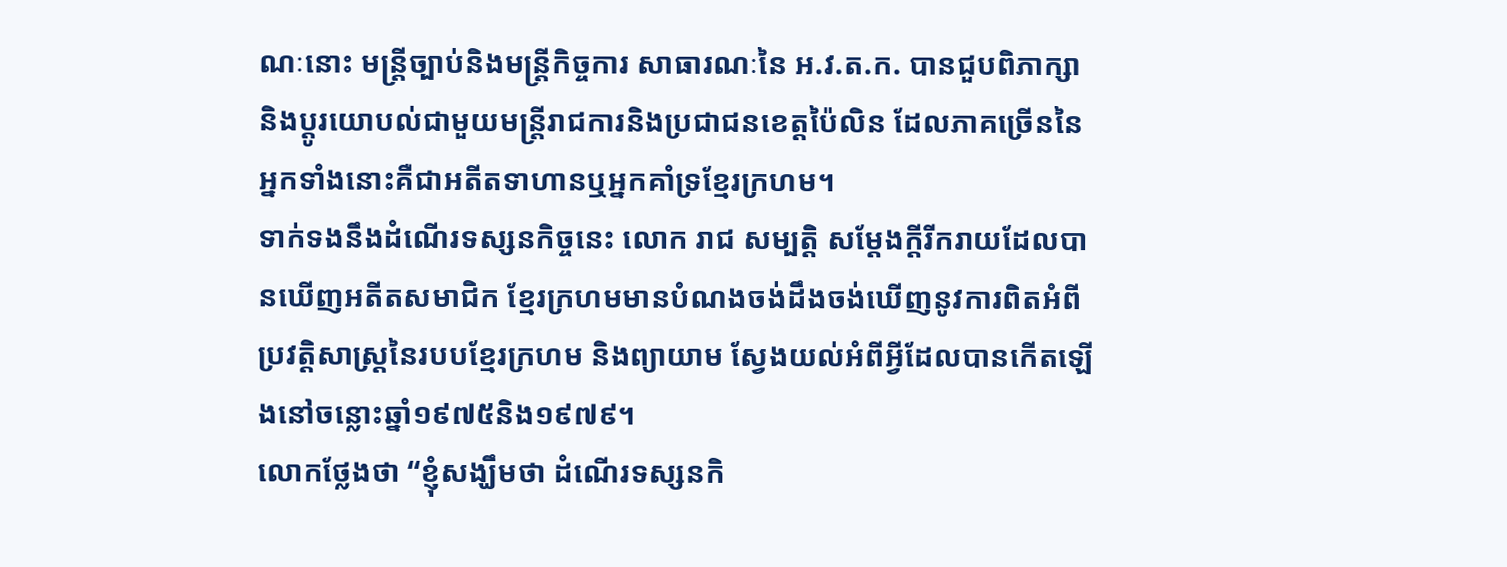ណៈនោះ មន្ត្រីច្បាប់និងមន្រ្តីកិច្ចការ សាធារណៈនៃ អ.វ.ត.ក. បានជួបពិភាក្សានិងប្តូរយោបល់ជាមួយមន្ត្រីរាជការនិងប្រជាជនខេត្តប៉ៃលិន ដែលភាគច្រើននៃអ្នកទាំងនោះគឺជាអតីតទាហានឬអ្នកគាំទ្រខ្មែរក្រហម។
ទាក់ទងនឹងដំណើរទស្សនកិច្ចនេះ លោក រាជ សម្បត្តិ សម្តែងក្តីរីករាយដែលបានឃើញអតីតសមាជិក ខ្មែរក្រហមមានបំណងចង់ដឹងចង់ឃើញនូវការពិតអំពីប្រវត្តិសាស្រ្តនៃរបបខ្មែរក្រហម និងព្យាយាម ស្វែងយល់អំពីអ្វីដែលបានកើតឡើងនៅចន្លោះឆ្នាំ១៩៧៥និង១៩៧៩។
លោកថ្លែងថា “ខ្ញុំសង្ឃឹមថា ដំណើរទស្សនកិ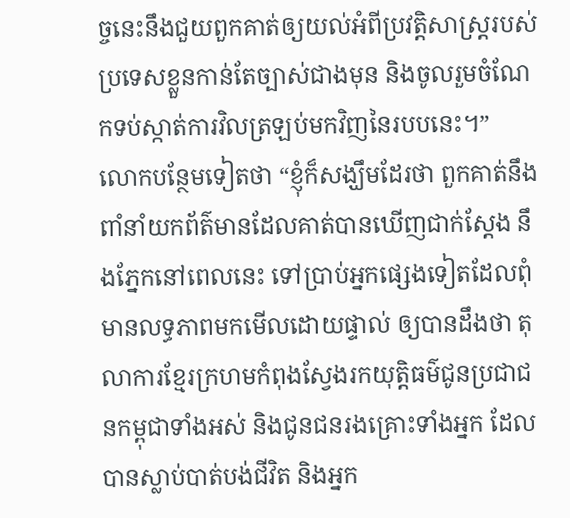ច្ចនេះនឹងជួយពួកគាត់ឲ្យយល់អំពីប្រវត្តិសាស្រ្តរបស់ ប្រទេសខ្លួនកាន់តែច្បាស់ជាងមុន និងចូលរួមចំណែកទប់ស្កាត់ការវិលត្រឡប់មកវិញនៃរបបនេះ។”
លោកបន្ថែមទៀតថា “ខ្ញុំក៏សង្ឃឹមដែរថា ពួកគាត់នឹងពាំនាំយកព័ត៌មានដែលគាត់បានឃើញជាក់ស្តែង នឹងភ្នែកនៅពេលនេះ ទៅប្រាប់អ្នកផ្សេងទៀតដែលពុំមានលទ្ធភាពមកមើលដោយផ្ទាល់ ឲ្យបានដឹងថា តុលាការខ្មែរក្រហមកំពុងស្វែងរកយុត្តិធម៌ជូនប្រជាជនកម្ពុជាទាំងអស់ និងជូនជនរងគ្រោះទាំងអ្នក ដែលបានស្លាប់បាត់បង់ជីវិត និងអ្នក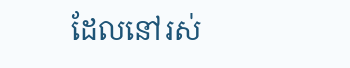ដែលនៅរស់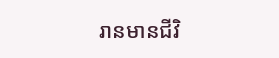រានមានជីវិ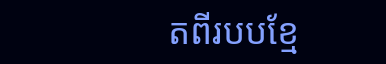តពីរបបខ្មែ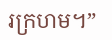រក្រហម។”